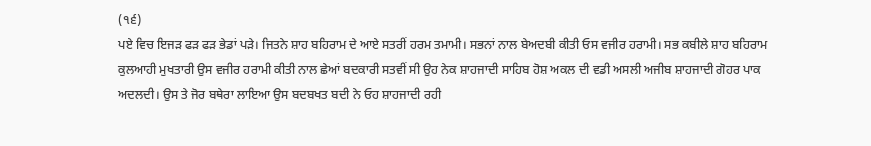(੧੬)
ਪਏ ਵਿਚ ਇਜੜ ਫੜ ਫੜ ਭੇਡਾਂ ਪੜੇ। ਜਿਤਨੇ ਸ਼ਾਹ ਬਹਿਰਾਮ ਦੇ ਆਏ ਸਤਰੀਂ ਹਰਮ ਤਮਾਮੀ। ਸਭਨਾਂ ਨਾਲ ਬੇਅਦਬੀ ਕੀਤੀ ਓਸ ਵਜੀਰ ਹਰਾਮੀ। ਸਭ ਕਬੀਲੇ ਸ਼ਾਹ ਬਹਿਰਾਮ ਕੁਲਆਹੀ ਮੁਖਤਾਰੀ ਉਸ ਵਜੀਰ ਹਰਾਮੀ ਕੀਤੀ ਨਾਲ ਛੇਆਂ ਬਦਕਾਰੀ ਸਤਵੀਂ ਸੀ ਉਹ ਨੇਕ ਸ਼ਾਹਜਾਦੀ ਸਾਹਿਬ ਹੋਸ਼ ਅਕਲ ਦੀ ਵਡੀ ਅਸਲੀ ਅਜੀਬ ਸ਼ਾਹਜਾਦੀ ਗੋਹਰ ਪਾਕ ਅਦਲਦੀ। ਉਸ ਤੇ ਜੋਰ ਬਥੇਰਾ ਲਾਇਆ ਉਸ ਬਦਬਖਤ ਬਦੀ ਨੇ ਓਹ ਸ਼ਾਹਜਾਦੀ ਰਹੀ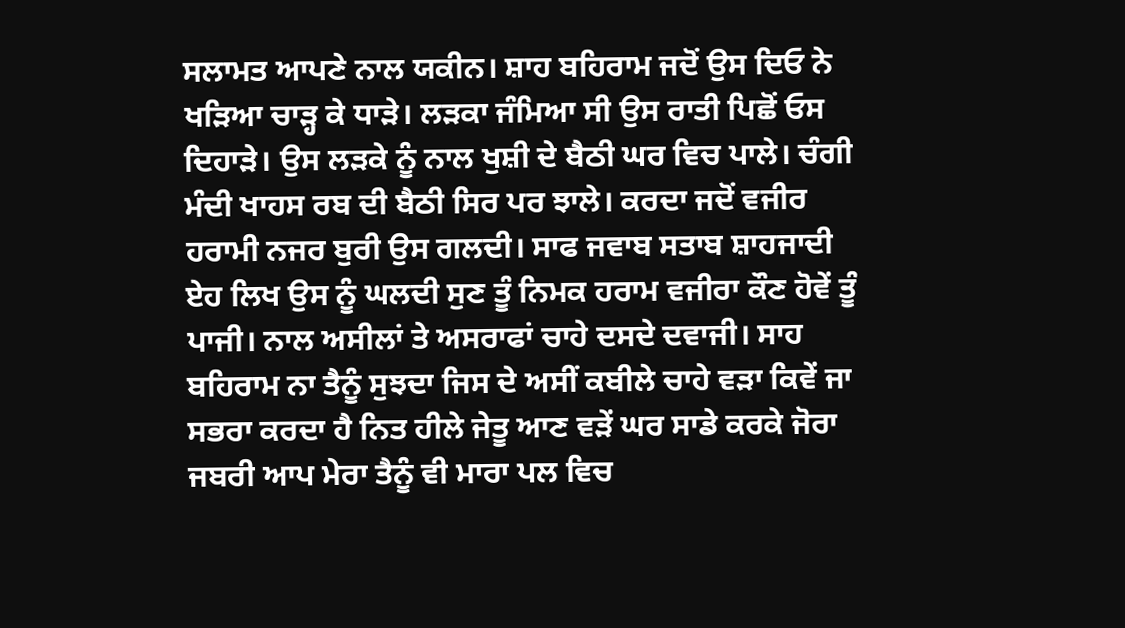ਸਲਾਮਤ ਆਪਣੇ ਨਾਲ ਯਕੀਨ। ਸ਼ਾਹ ਬਹਿਰਾਮ ਜਦੋਂ ਉਸ ਦਿਓ ਨੇ ਖੜਿਆ ਚਾੜ੍ਹ ਕੇ ਧਾੜੇ। ਲੜਕਾ ਜੰਮਿਆ ਸੀ ਉਸ ਰਾਤੀ ਪਿਛੋਂ ਓਸ ਦਿਹਾੜੇ। ਉਸ ਲੜਕੇ ਨੂੰ ਨਾਲ ਖੁਸ਼ੀ ਦੇ ਬੈਠੀ ਘਰ ਵਿਚ ਪਾਲੇ। ਚੰਗੀ ਮੰਦੀ ਖਾਹਸ ਰਬ ਦੀ ਬੈਠੀ ਸਿਰ ਪਰ ਝਾਲੇ। ਕਰਦਾ ਜਦੋਂ ਵਜੀਰ ਹਰਾਮੀ ਨਜਰ ਬੁਰੀ ਉਸ ਗਲਦੀ। ਸਾਫ ਜਵਾਬ ਸਤਾਬ ਸ਼ਾਹਜਾਦੀ ਏਹ ਲਿਖ ਉਸ ਨੂੰ ਘਲਦੀ ਸੁਣ ਤੂੰ ਨਿਮਕ ਹਰਾਮ ਵਜੀਰਾ ਕੌਣ ਹੋਵੇਂ ਤੂੰ ਪਾਜੀ। ਨਾਲ ਅਸੀਲਾਂ ਤੇ ਅਸਰਾਫਾਂ ਚਾਹੇ ਦਸਦੇ ਦਵਾਜੀ। ਸਾਹ ਬਹਿਰਾਮ ਨਾ ਤੈਨੂੰ ਸੁਝਦਾ ਜਿਸ ਦੇ ਅਸੀਂ ਕਬੀਲੇ ਚਾਹੇ ਵੜਾ ਕਿਵੇਂ ਜਾ ਸਭਰਾ ਕਰਦਾ ਹੈ ਨਿਤ ਹੀਲੇ ਜੇਤੂ ਆਣ ਵੜੇਂ ਘਰ ਸਾਡੇ ਕਰਕੇ ਜੋਰਾ ਜਬਰੀ ਆਪ ਮੇਰਾ ਤੈਨੂੰ ਵੀ ਮਾਰਾ ਪਲ ਵਿਚ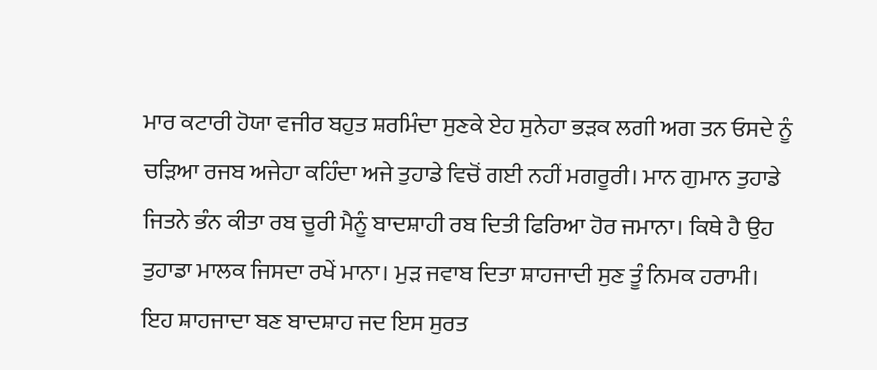ਮਾਰ ਕਟਾਰੀ ਹੋਯਾ ਵਜੀਰ ਬਹੁਤ ਸ਼ਰਮਿੰਦਾ ਸੁਣਕੇ ਏਹ ਸੁਨੇਹਾ ਭੜਕ ਲਗੀ ਅਗ ਤਨ ਓਸਦੇ ਨੂੰ ਚੜਿਆ ਰਜਬ ਅਜੇਹਾ ਕਹਿੰਦਾ ਅਜੇ ਤੁਹਾਡੇ ਵਿਚੋਂ ਗਈ ਨਹੀਂ ਮਗਰੂਰੀ। ਮਾਨ ਗੁਮਾਨ ਤੁਹਾਡੇ ਜਿਤਨੇ ਭੰਨ ਕੀਤਾ ਰਬ ਚੂਰੀ ਮੈਨੂੰ ਬਾਦਸ਼ਾਹੀ ਰਬ ਦਿਤੀ ਫਿਰਿਆ ਹੋਰ ਜਮਾਨਾ। ਕਿਥੇ ਹੈ ਉਹ ਤੁਹਾਡਾ ਮਾਲਕ ਜਿਸਦਾ ਰਖੇਂ ਮਾਨਾ। ਮੁੜ ਜਵਾਬ ਦਿਤਾ ਸ਼ਾਹਜਾਦੀ ਸੁਣ ਤੂੰ ਨਿਮਕ ਹਰਾਮੀ। ਇਹ ਸ਼ਾਹਜਾਦਾ ਬਣ ਬਾਦਸ਼ਾਹ ਜਦ ਇਸ ਸੁਰਤ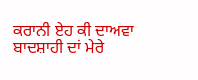ਕਰਾਨੀ ਏਹ ਕੀ ਦਾਅਵਾ ਬਾਦਸ਼ਾਹੀ ਦਾਂ ਮੇਰੇ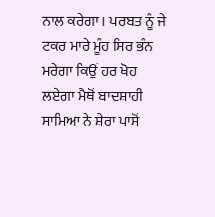ਨਾਲ ਕਰੇਗਾ। ਪਰਬਤ ਨੂੰ ਜੇ ਟਕਰ ਮਾਰੇ ਮੂੰਹ ਸਿਰ ਭੰਨ ਮਰੇਗਾ ਕਿਉਂ ਹਰ ਖੋਹ ਲਏਗਾ ਮੈਥੋਂ ਬਾਦਸ਼ਾਹੀ ਸਾਮਿਆ ਨੇ ਸ਼ੇਰਾ ਪਾਸੋਂ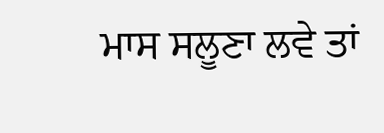ਮਾਸ ਸਲੂਣਾ ਲਵੇ ਤਾਂ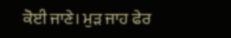ਕੋਈ ਜਾਣੇ। ਮੁੜ ਜਾਹ ਫੇਰ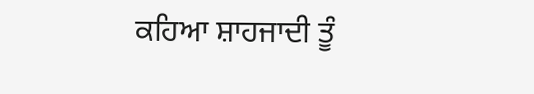ਕਹਿਆ ਸ਼ਾਹਜਾਦੀ ਤੂੰ